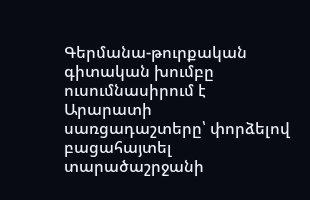Գերմանա-թուրքական գիտական խումբը ուսումնասիրում է Արարատի սառցադաշտերը՝ փորձելով բացահայտել տարածաշրջանի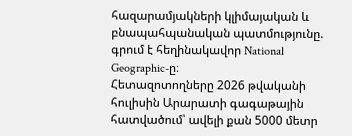հազարամյակների կլիմայական և բնապահպանական պատմությունը. գրում է հեղինակավոր National Geographic-ը։
Հետազոտողները 2026 թվականի հուլիսին Արարատի գագաթային հատվածում՝ ավելի քան 5000 մետր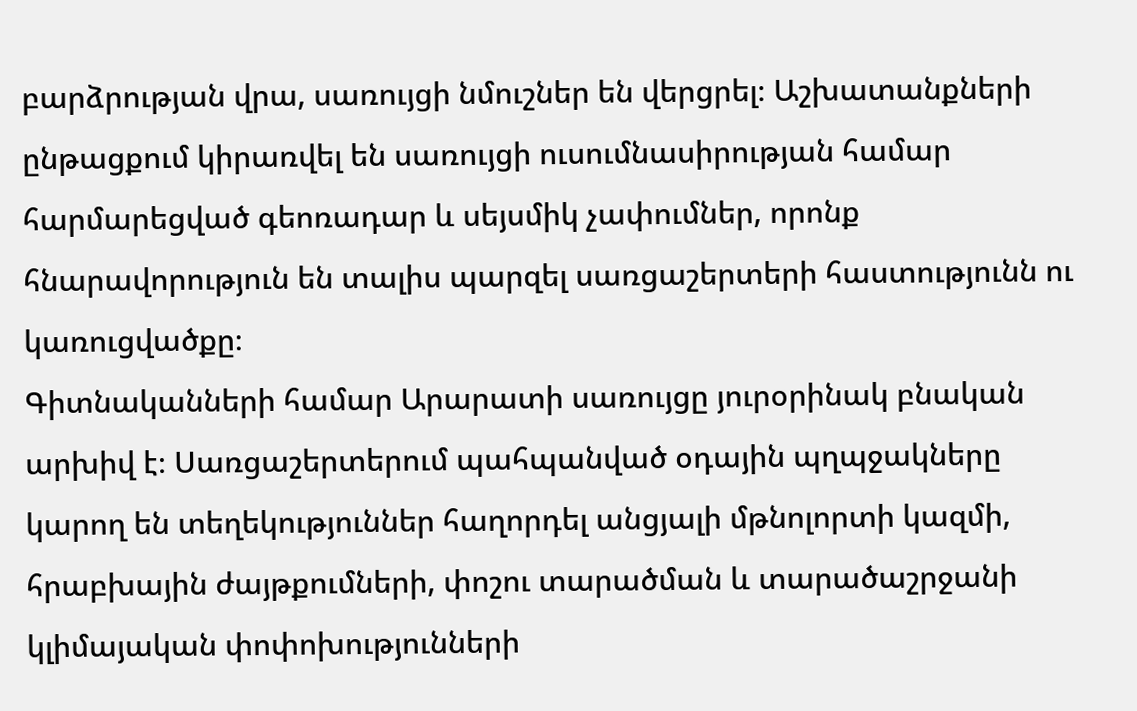բարձրության վրա, սառույցի նմուշներ են վերցրել։ Աշխատանքների ընթացքում կիրառվել են սառույցի ուսումնասիրության համար հարմարեցված գեոռադար և սեյսմիկ չափումներ, որոնք հնարավորություն են տալիս պարզել սառցաշերտերի հաստությունն ու կառուցվածքը։
Գիտնականների համար Արարատի սառույցը յուրօրինակ բնական արխիվ է։ Սառցաշերտերում պահպանված օդային պղպջակները կարող են տեղեկություններ հաղորդել անցյալի մթնոլորտի կազմի, հրաբխային ժայթքումների, փոշու տարածման և տարածաշրջանի կլիմայական փոփոխությունների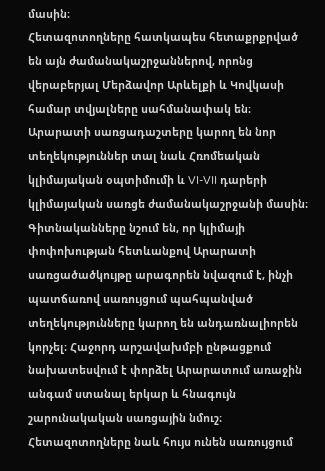մասին։
Հետազոտողները հատկապես հետաքրքրված են այն ժամանակաշրջաններով, որոնց վերաբերյալ Մերձավոր Արևելքի և Կովկասի համար տվյալները սահմանափակ են։ Արարատի սառցադաշտերը կարող են նոր տեղեկություններ տալ նաև Հռոմեական կլիմայական օպտիմումի և VI-VII դարերի կլիմայական սառցե ժամանակաշրջանի մասին։
Գիտնականները նշում են, որ կլիմայի փոփոխության հետևանքով Արարատի սառցածածկույթը արագորեն նվազում է, ինչի պատճառով սառույցում պահպանված տեղեկությունները կարող են անդառնալիորեն կորչել։ Հաջորդ արշավախմբի ընթացքում նախատեսվում է փորձել Արարատում առաջին անգամ ստանալ երկար և հնագույն շարունակական սառցային նմուշ։
Հետազոտողները նաև հույս ունեն սառույցում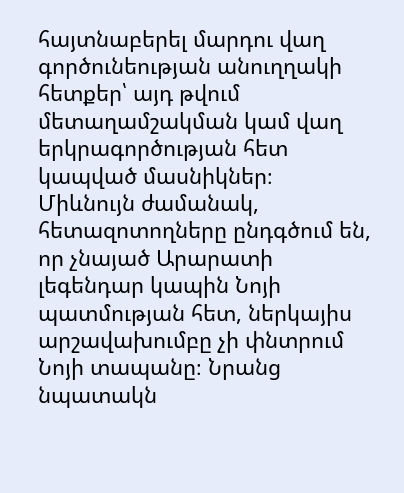հայտնաբերել մարդու վաղ գործունեության անուղղակի հետքեր՝ այդ թվում մետաղամշակման կամ վաղ երկրագործության հետ կապված մասնիկներ։
Միևնույն ժամանակ, հետազոտողները ընդգծում են, որ չնայած Արարատի լեգենդար կապին Նոյի պատմության հետ, ներկայիս արշավախումբը չի փնտրում Նոյի տապանը։ Նրանց նպատակն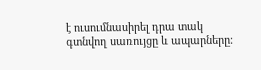է ուսումնասիրել դրա տակ գտնվող սառույցը և ապարները։